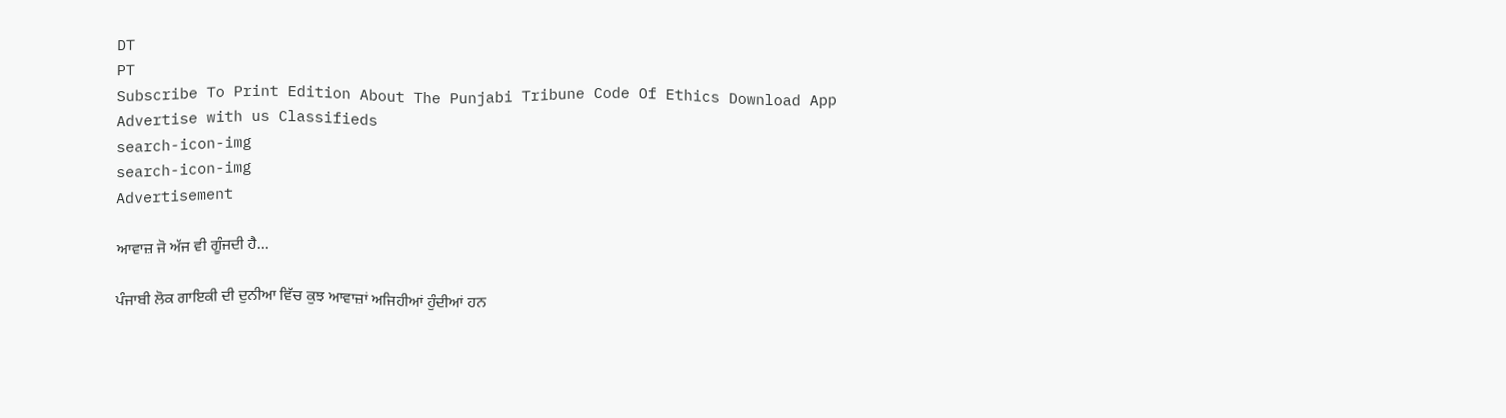DT
PT
Subscribe To Print Edition About The Punjabi Tribune Code Of Ethics Download App Advertise with us Classifieds
search-icon-img
search-icon-img
Advertisement

ਆਵਾਜ਼ ਜੋ ਅੱਜ ਵੀ ਗੂੰਜਦੀ ਹੈ...

ਪੰਜਾਬੀ ਲੋਕ ਗਾਇਕੀ ਦੀ ਦੁਨੀਆ ਵਿੱਚ ਕੁਝ ਆਵਾਜ਼ਾਂ ਅਜਿਹੀਆਂ ਹੁੰਦੀਆਂ ਹਨ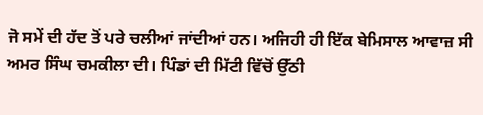ਜੋ ਸਮੇਂ ਦੀ ਹੱਦ ਤੋਂ ਪਰੇ ਚਲੀਆਂ ਜਾਂਦੀਆਂ ਹਨ। ਅਜਿਹੀ ਹੀ ਇੱਕ ਬੇਮਿਸਾਲ ਆਵਾਜ਼ ਸੀ ਅਮਰ ਸਿੰਘ ਚਮਕੀਲਾ ਦੀ। ਪਿੰਡਾਂ ਦੀ ਮਿੱਟੀ ਵਿੱਚੋਂ ਉੱਠੀ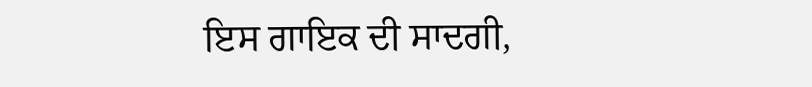ਇਸ ਗਾਇਕ ਦੀ ਸਾਦਗੀ,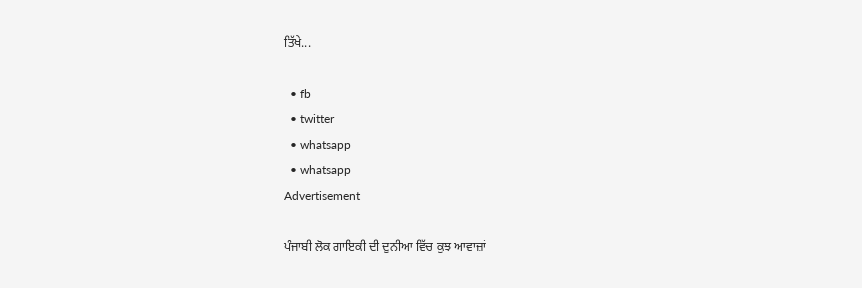ਤਿੱਖੇ...

  • fb
  • twitter
  • whatsapp
  • whatsapp
Advertisement

ਪੰਜਾਬੀ ਲੋਕ ਗਾਇਕੀ ਦੀ ਦੁਨੀਆ ਵਿੱਚ ਕੁਝ ਆਵਾਜ਼ਾਂ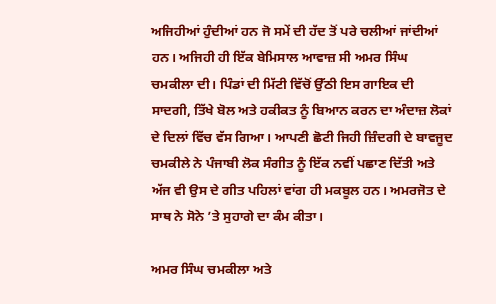ਅਜਿਹੀਆਂ ਹੁੰਦੀਆਂ ਹਨ ਜੋ ਸਮੇਂ ਦੀ ਹੱਦ ਤੋਂ ਪਰੇ ਚਲੀਆਂ ਜਾਂਦੀਆਂ ਹਨ। ਅਜਿਹੀ ਹੀ ਇੱਕ ਬੇਮਿਸਾਲ ਆਵਾਜ਼ ਸੀ ਅਮਰ ਸਿੰਘ ਚਮਕੀਲਾ ਦੀ। ਪਿੰਡਾਂ ਦੀ ਮਿੱਟੀ ਵਿੱਚੋਂ ਉੱਠੀ ਇਸ ਗਾਇਕ ਦੀ ਸਾਦਗੀ, ਤਿੱਖੇ ਬੋਲ ਅਤੇ ਹਕੀਕਤ ਨੂੰ ਬਿਆਨ ਕਰਨ ਦਾ ਅੰਦਾਜ਼ ਲੋਕਾਂ ਦੇ ਦਿਲਾਂ ਵਿੱਚ ਵੱਸ ਗਿਆ। ਆਪਣੀ ਛੋਟੀ ਜਿਹੀ ਜ਼ਿੰਦਗੀ ਦੇ ਬਾਵਜੂਦ ਚਮਕੀਲੇ ਨੇ ਪੰਜਾਬੀ ਲੋਕ ਸੰਗੀਤ ਨੂੰ ਇੱਕ ਨਵੀਂ ਪਛਾਣ ਦਿੱਤੀ ਅਤੇ ਅੱਜ ਵੀ ਉਸ ਦੇ ਗੀਤ ਪਹਿਲਾਂ ਵਾਂਗ ਹੀ ਮਕਬੂਲ ਹਨ। ਅਮਰਜੋਤ ਦੇ ਸਾਥ ਨੇ ਸੋਨੇ ’ਤੇ ਸੁਹਾਗੇ ਦਾ ਕੰਮ ਕੀਤਾ।

ਅਮਰ ਸਿੰਘ ਚਮਕੀਲਾ ਅਤੇ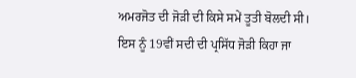ਅਮਰਜੋਤ ਦੀ ਜੋੜੀ ਦੀ ਕਿਸੇ ਸਮੇਂ ਤੂਤੀ ਬੋਲਦੀ ਸੀ। ਇਸ ਨੂੰ 19ਵੀਂ ਸਦੀ ਦੀ ਪ੍ਰਸਿੱਧ ਜੋੜੀ ਕਿਹਾ ਜਾ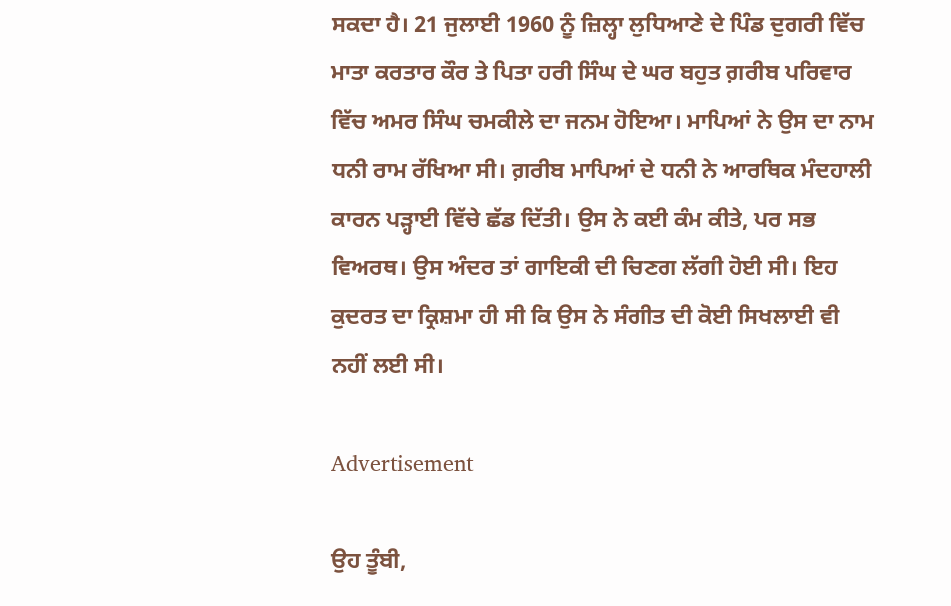ਸਕਦਾ ਹੈ। 21 ਜੁਲਾਈ 1960 ਨੂੰ ਜ਼ਿਲ੍ਹਾ ਲੁਧਿਆਣੇ ਦੇ ਪਿੰਡ ਦੁਗਰੀ ਵਿੱਚ ਮਾਤਾ ਕਰਤਾਰ ਕੌਰ ਤੇ ਪਿਤਾ ਹਰੀ ਸਿੰਘ ਦੇ ਘਰ ਬਹੁਤ ਗ਼ਰੀਬ ਪਰਿਵਾਰ ਵਿੱਚ ਅਮਰ ਸਿੰਘ ਚਮਕੀਲੇ ਦਾ ਜਨਮ ਹੋਇਆ। ਮਾਪਿਆਂ ਨੇ ਉਸ ਦਾ ਨਾਮ ਧਨੀ ਰਾਮ ਰੱਖਿਆ ਸੀ। ਗ਼ਰੀਬ ਮਾਪਿਆਂ ਦੇ ਧਨੀ ਨੇ ਆਰਥਿਕ ਮੰਦਹਾਲੀ ਕਾਰਨ ਪੜ੍ਹਾਈ ਵਿੱਚੇ ਛੱਡ ਦਿੱਤੀ। ਉਸ ਨੇ ਕਈ ਕੰਮ ਕੀਤੇ, ਪਰ ਸਭ ਵਿਅਰਥ। ਉਸ ਅੰਦਰ ਤਾਂ ਗਾਇਕੀ ਦੀ ਚਿਣਗ ਲੱਗੀ ਹੋਈ ਸੀ। ਇਹ ਕੁਦਰਤ ਦਾ ਕ੍ਰਿਸ਼ਮਾ ਹੀ ਸੀ ਕਿ ਉਸ ਨੇ ਸੰਗੀਤ ਦੀ ਕੋਈ ਸਿਖਲਾਈ ਵੀ ਨਹੀਂ ਲਈ ਸੀ।

Advertisement

ਉਹ ਤੂੰਬੀ,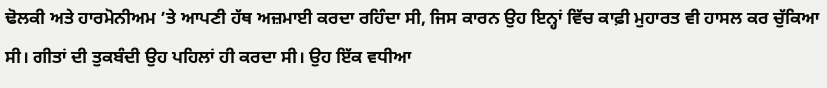ਢੋਲਕੀ ਅਤੇ ਹਾਰਮੋਨੀਅਮ ’ਤੇ ਆਪਣੀ ਹੱਥ ਅਜ਼ਮਾਈ ਕਰਦਾ ਰਹਿੰਦਾ ਸੀ, ਜਿਸ ਕਾਰਨ ਉਹ ਇਨ੍ਹਾਂ ਵਿੱਚ ਕਾਫ਼ੀ ਮੁਹਾਰਤ ਵੀ ਹਾਸਲ ਕਰ ਚੁੱਕਿਆ ਸੀ। ਗੀਤਾਂ ਦੀ ਤੁਕਬੰਦੀ ਉਹ ਪਹਿਲਾਂ ਹੀ ਕਰਦਾ ਸੀ। ਉਹ ਇੱਕ ਵਧੀਆ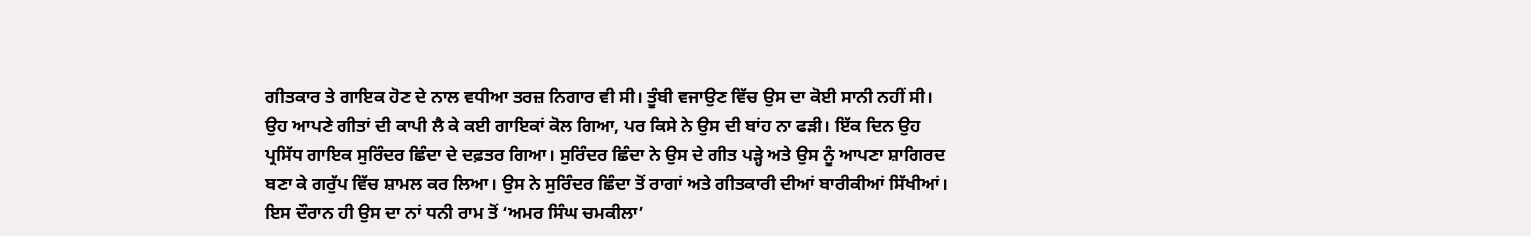ਗੀਤਕਾਰ ਤੇ ਗਾਇਕ ਹੋਣ ਦੇ ਨਾਲ ਵਧੀਆ ਤਰਜ਼ ਨਿਗਾਰ ਵੀ ਸੀ। ਤੂੰਬੀ ਵਜਾਉਣ ਵਿੱਚ ਉਸ ਦਾ ਕੋਈ ਸਾਨੀ ਨਹੀਂ ਸੀ। ਉਹ ਆਪਣੇ ਗੀਤਾਂ ਦੀ ਕਾਪੀ ਲੈ ਕੇ ਕਈ ਗਾਇਕਾਂ ਕੋਲ ਗਿਆ, ਪਰ ਕਿਸੇ ਨੇ ਉਸ ਦੀ ਬਾਂਹ ਨਾ ਫੜੀ। ਇੱਕ ਦਿਨ ਉਹ ਪ੍ਰਸਿੱਧ ਗਾਇਕ ਸੁਰਿੰਦਰ ਛਿੰਦਾ ਦੇ ਦਫ਼ਤਰ ਗਿਆ। ਸੁਰਿੰਦਰ ਛਿੰਦਾ ਨੇ ਉਸ ਦੇ ਗੀਤ ਪੜ੍ਹੇ ਅਤੇ ਉਸ ਨੂੰ ਆਪਣਾ ਸ਼ਾਗਿਰਦ ਬਣਾ ਕੇ ਗਰੁੱਪ ਵਿੱਚ ਸ਼ਾਮਲ ਕਰ ਲਿਆ। ਉਸ ਨੇ ਸੁਰਿੰਦਰ ਛਿੰਦਾ ਤੋਂ ਰਾਗਾਂ ਅਤੇ ਗੀਤਕਾਰੀ ਦੀਆਂ ਬਾਰੀਕੀਆਂ ਸਿੱਖੀਆਂ। ਇਸ ਦੌਰਾਨ ਹੀ ਉਸ ਦਾ ਨਾਂ ਧਨੀ ਰਾਮ ਤੋਂ ‘ਅਮਰ ਸਿੰਘ ਚਮਕੀਲਾ’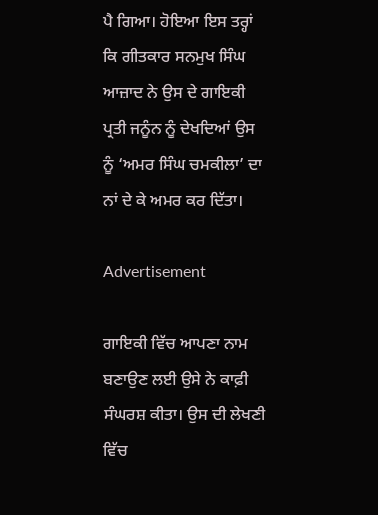ਪੈ ਗਿਆ। ਹੋਇਆ ਇਸ ਤਰ੍ਹਾਂ ਕਿ ਗੀਤਕਾਰ ਸਨਮੁਖ ਸਿੰਘ ਆਜ਼ਾਦ ਨੇ ਉਸ ਦੇ ਗਾਇਕੀ ਪ੍ਰਤੀ ਜਨੂੰਨ ਨੂੰ ਦੇਖਦਿਆਂ ਉਸ ਨੂੰ ‘ਅਮਰ ਸਿੰਘ ਚਮਕੀਲਾ’ ਦਾ ਨਾਂ ਦੇ ਕੇ ਅਮਰ ਕਰ ਦਿੱਤਾ।

Advertisement

ਗਾਇਕੀ ਵਿੱਚ ਆਪਣਾ ਨਾਮ ਬਣਾਉਣ ਲਈ ਉਸੇ ਨੇ ਕਾਫ਼ੀ ਸੰਘਰਸ਼ ਕੀਤਾ। ਉਸ ਦੀ ਲੇਖਣੀ ਵਿੱਚ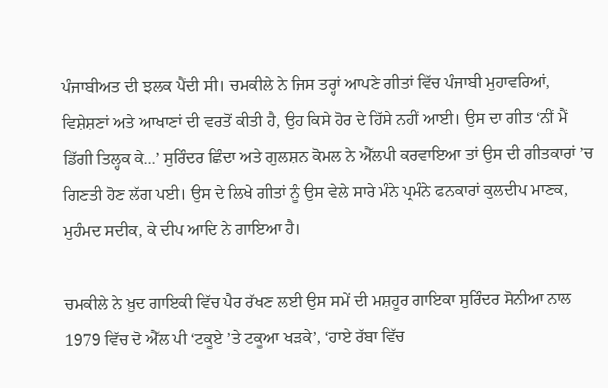ਪੰਜਾਬੀਅਤ ਦੀ ਝਲਕ ਪੈਂਦੀ ਸੀ। ਚਮਕੀਲੇ ਨੇ ਜਿਸ ਤਰ੍ਹਾਂ ਆਪਣੇ ਗੀਤਾਂ ਵਿੱਚ ਪੰਜਾਬੀ ਮੁਹਾਵਰਿਆਂ, ਵਿਸ਼ੇਸ਼ਣਾਂ ਅਤੇ ਆਖਾਣਾਂ ਦੀ ਵਰਤੋਂ ਕੀਤੀ ਹੈ, ਉਹ ਕਿਸੇ ਹੋਰ ਦੇ ਹਿੱਸੇ ਨਹੀਂ ਆਈ। ਉਸ ਦਾ ਗੀਤ ‘ਨੀਂ ਮੈਂ ਡਿੱਗੀ ਤਿਲ੍ਹਕ ਕੇ...’ ਸੁਰਿੰਦਰ ਛਿੰਦਾ ਅਤੇ ਗੁਲਸ਼ਨ ਕੋਮਲ ਨੇ ਐੱਲਪੀ ਕਰਵਾਇਆ ਤਾਂ ਉਸ ਦੀ ਗੀਤਕਾਰਾਂ ’ਚ ਗਿਣਤੀ ਹੋਣ ਲੱਗ ਪਈ। ਉਸ ਦੇ ਲਿਖੇ ਗੀਤਾਂ ਨੂੰ ਉਸ ਵੇਲੇ ਸਾਰੇ ਮੰਨੇ ਪ੍ਰਮੰਨੇ ਫਨਕਾਰਾਂ ਕੁਲਦੀਪ ਮਾਣਕ, ਮੁਹੰਮਦ ਸਦੀਕ, ਕੇ ਦੀਪ ਆਦਿ ਨੇ ਗਾਇਆ ਹੈ।

ਚਮਕੀਲੇ ਨੇ ਖ਼ੁਦ ਗਾਇਕੀ ਵਿੱਚ ਪੈਰ ਰੱਖਣ ਲਈ ਉਸ ਸਮੇਂ ਦੀ ਮਸ਼ਹੂਰ ਗਾਇਕਾ ਸੁਰਿੰਦਰ ਸੋਨੀਆ ਨਾਲ 1979 ਵਿੱਚ ਦੋ ਐੱਲ ਪੀ ‘ਟਕੂਏ ’ਤੇ ਟਕੂਆ ਖੜਕੇ’, ‘ਹਾਏ ਰੱਬਾ ਵਿੱਚ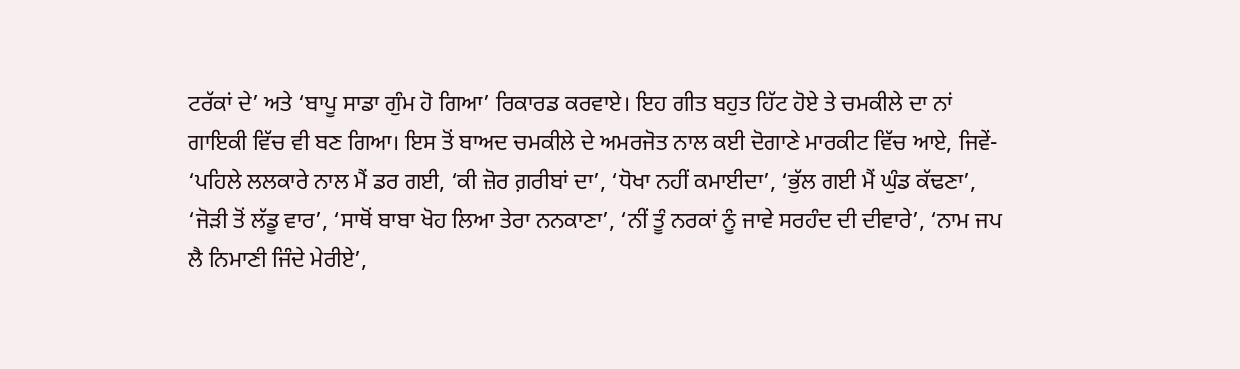ਟਰੱਕਾਂ ਦੇ’ ਅਤੇ ‘ਬਾਪੂ ਸਾਡਾ ਗੁੰਮ ਹੋ ਗਿਆ’ ਰਿਕਾਰਡ ਕਰਵਾਏ। ਇਹ ਗੀਤ ਬਹੁਤ ਹਿੱਟ ਹੋਏ ਤੇ ਚਮਕੀਲੇ ਦਾ ਨਾਂ ਗਾਇਕੀ ਵਿੱਚ ਵੀ ਬਣ ਗਿਆ। ਇਸ ਤੋਂ ਬਾਅਦ ਚਮਕੀਲੇ ਦੇ ਅਮਰਜੋਤ ਨਾਲ ਕਈ ਦੋਗਾਣੇ ਮਾਰਕੀਟ ਵਿੱਚ ਆਏ, ਜਿਵੇਂ- ‘ਪਹਿਲੇ ਲਲਕਾਰੇ ਨਾਲ ਮੈਂ ਡਰ ਗਈ, ‘ਕੀ ਜ਼ੋਰ ਗ਼ਰੀਬਾਂ ਦਾ’, ‘ਧੋਖਾ ਨਹੀਂ ਕਮਾਈਦਾ’, ‘ਭੁੱਲ ਗਈ ਮੈਂ ਘੁੰਡ ਕੱਢਣਾ’, ‘ਜੋੜੀ ਤੋਂ ਲੱਡੂ ਵਾਰ’, ‘ਸਾਥੋਂ ਬਾਬਾ ਖੋਹ ਲਿਆ ਤੇਰਾ ਨਨਕਾਣਾ’, ‘ਨੀਂ ਤੂੰ ਨਰਕਾਂ ਨੂੰ ਜਾਵੇ ਸਰਹੰਦ ਦੀ ਦੀਵਾਰੇ’, ‘ਨਾਮ ਜਪ ਲੈ ਨਿਮਾਣੀ ਜਿੰਦੇ ਮੇਰੀਏ’,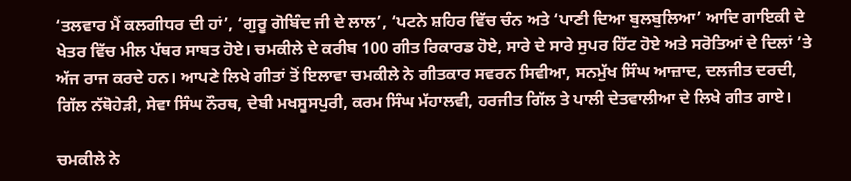‘ਤਲਵਾਰ ਮੈਂ ਕਲਗੀਧਰ ਦੀ ਹਾਂ’, ‘ਗੁਰੂ ਗੋਬਿੰਦ ਜੀ ਦੇ ਲਾਲ’, ‘ਪਟਨੇ ਸ਼ਹਿਰ ਵਿੱਚ ਚੰਨ ਅਤੇ ‘ਪਾਣੀ ਦਿਆ ਬੁਲਬੁਲਿਆ’ ਆਦਿ ਗਾਇਕੀ ਦੇ ਖੇਤਰ ਵਿੱਚ ਮੀਲ ਪੱਥਰ ਸਾਬਤ ਹੋਏ। ਚਮਕੀਲੇ ਦੇ ਕਰੀਬ 100 ਗੀਤ ਰਿਕਾਰਡ ਹੋਏ, ਸਾਰੇ ਦੇ ਸਾਰੇ ਸੁਪਰ ਹਿੱਟ ਹੋਏ ਅਤੇ ਸਰੋਤਿਆਂ ਦੇ ਦਿਲਾਂ ’ਤੇ ਅੱਜ ਰਾਜ ਕਰਦੇ ਹਨ। ਆਪਣੇ ਲਿਖੇ ਗੀਤਾਂ ਤੋਂ ਇਲਾਵਾ ਚਮਕੀਲੇ ਨੇ ਗੀਤਕਾਰ ਸਵਰਨ ਸਿਵੀਆ, ਸਨਮੁੱਖ ਸਿੰਘ ਆਜ਼ਾਦ, ਦਲਜੀਤ ਦਰਦੀ, ਗਿੱਲ ਨੱਥੋਹੇੜੀ, ਸੇਵਾ ਸਿੰਘ ਨੌਰਥ, ਦੇਬੀ ਮਖਸੂਸਪੁਰੀ, ਕਰਮ ਸਿੰਘ ਮੱਹਾਲਵੀ, ਹਰਜੀਤ ਗਿੱਲ ਤੇ ਪਾਲੀ ਦੇਤਵਾਲੀਆ ਦੇ ਲਿਖੇ ਗੀਤ ਗਾਏ।

ਚਮਕੀਲੇ ਨੇ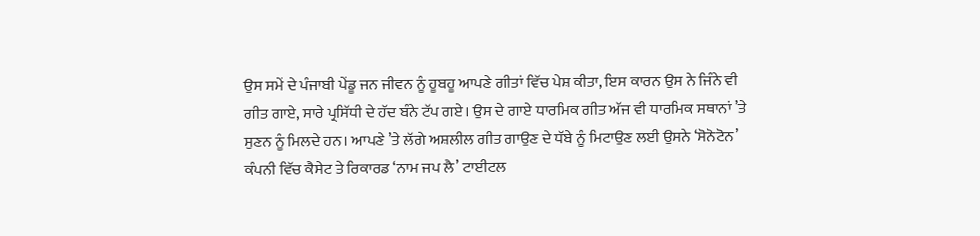ਉਸ ਸਮੇਂ ਦੇ ਪੰਜਾਬੀ ਪੇਂਡੂ ਜਨ ਜੀਵਨ ਨੂੰ ਹੂਬਹੂ ਆਪਣੇ ਗੀਤਾਂ ਵਿੱਚ ਪੇਸ਼ ਕੀਤਾ, ਇਸ ਕਾਰਨ ਉਸ ਨੇ ਜਿੰਨੇ ਵੀ ਗੀਤ ਗਾਏ, ਸਾਰੇ ਪ੍ਰਸਿੱਧੀ ਦੇ ਹੱਦ ਬੰਨੇ ਟੱਪ ਗਏ। ਉਸ ਦੇ ਗਾਏ ਧਾਰਮਿਕ ਗੀਤ ਅੱਜ ਵੀ ਧਾਰਮਿਕ ਸਥਾਨਾਂ ’ਤੇ ਸੁਣਨ ਨੂੰ ਮਿਲਦੇ ਹਨ। ਆਪਣੇ ’ਤੇ ਲੱਗੇ ਅਸ਼ਲੀਲ ਗੀਤ ਗਾਉਣ ਦੇ ਧੱਬੇ ਨੂੰ ਮਿਟਾਉਣ ਲਈ ਉਸਨੇ ‘ਸੋਨੋਟੋਨ’ ਕੰਪਨੀ ਵਿੱਚ ਕੈਸੇਟ ਤੇ ਰਿਕਾਰਡ ‘ਨਾਮ ਜਪ ਲੈ’ ਟਾਈਟਲ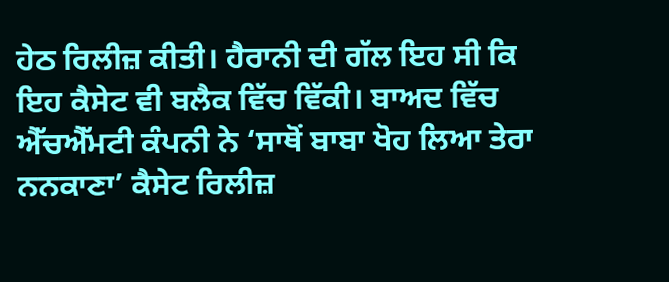ਹੇਠ ਰਿਲੀਜ਼ ਕੀਤੀ। ਹੈਰਾਨੀ ਦੀ ਗੱਲ ਇਹ ਸੀ ਕਿ ਇਹ ਕੈਸੇਟ ਵੀ ਬਲੈਕ ਵਿੱਚ ਵਿੱਕੀ। ਬਾਅਦ ਵਿੱਚ ਐੱਚਐੱਮਟੀ ਕੰਪਨੀ ਨੇ ‘ਸਾਥੋਂ ਬਾਬਾ ਖੋਹ ਲਿਆ ਤੇਰਾ ਨਨਕਾਣਾ’ ਕੈਸੇਟ ਰਿਲੀਜ਼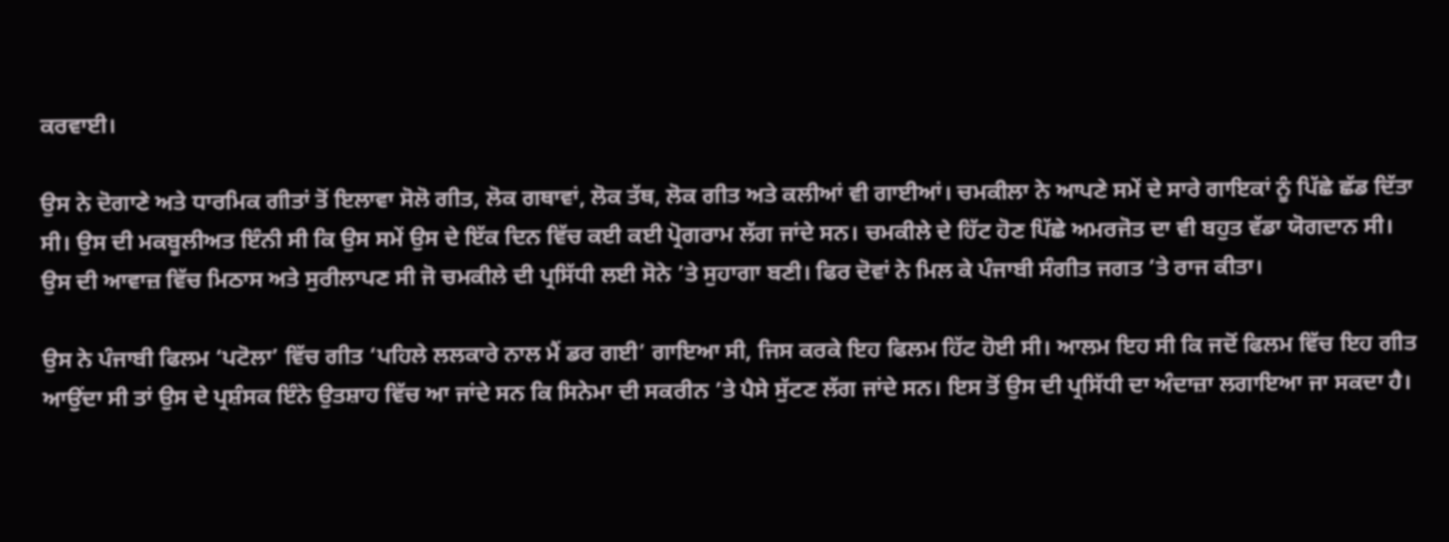ਕਰਵਾਈ।

ਉਸ ਨੇ ਦੋਗਾਣੇ ਅਤੇ ਧਾਰਮਿਕ ਗੀਤਾਂ ਤੋਂ ਇਲਾਵਾ ਸੋਲੋ ਗੀਤ, ਲੋਕ ਗਥਾਵਾਂ, ਲੋਕ ਤੱਥ, ਲੋਕ ਗੀਤ ਅਤੇ ਕਲੀਆਂ ਵੀ ਗਾਈਆਂ। ਚਮਕੀਲਾ ਨੇ ਆਪਣੇ ਸਮੇਂ ਦੇ ਸਾਰੇ ਗਾਇਕਾਂ ਨੂੰ ਪਿੱਛੇ ਛੱਡ ਦਿੱਤਾ ਸੀ। ਉਸ ਦੀ ਮਕਬੂਲੀਅਤ ਇੰਨੀ ਸੀ ਕਿ ਉਸ ਸਮੇਂ ਉਸ ਦੇ ਇੱਕ ਦਿਨ ਵਿੱਚ ਕਈ ਕਈ ਪ੍ਰੋਗਰਾਮ ਲੱਗ ਜਾਂਦੇ ਸਨ। ਚਮਕੀਲੇ ਦੇ ਹਿੱਟ ਹੋਣ ਪਿੱਛੇ ਅਮਰਜੋਤ ਦਾ ਵੀ ਬਹੁਤ ਵੱਡਾ ਯੋਗਦਾਨ ਸੀ। ਉਸ ਦੀ ਆਵਾਜ਼ ਵਿੱਚ ਮਿਠਾਸ ਅਤੇ ਸੁਰੀਲਾਪਣ ਸੀ ਜੋ ਚਮਕੀਲੇ ਦੀ ਪ੍ਰਸਿੱਧੀ ਲਈ ਸੋਨੇ ’ਤੇ ਸੁਹਾਗਾ ਬਣੀ। ਫਿਰ ਦੋਵਾਂ ਨੇ ਮਿਲ ਕੇ ਪੰਜਾਬੀ ਸੰਗੀਤ ਜਗਤ ’ਤੇ ਰਾਜ ਕੀਤਾ।

ਉਸ ਨੇ ਪੰਜਾਬੀ ਫਿਲਮ ‘ਪਟੋਲਾ’ ਵਿੱਚ ਗੀਤ ‘ਪਹਿਲੇ ਲਲਕਾਰੇ ਨਾਲ ਮੈਂ ਡਰ ਗਈ’ ਗਾਇਆ ਸੀ, ਜਿਸ ਕਰਕੇ ਇਹ ਫਿਲਮ ਹਿੱਟ ਹੋਈ ਸੀ। ਆਲਮ ਇਹ ਸੀ ਕਿ ਜਦੋਂ ਫਿਲਮ ਵਿੱਚ ਇਹ ਗੀਤ ਆਉਂਦਾ ਸੀ ਤਾਂ ਉਸ ਦੇ ਪ੍ਰਸ਼ੰਸਕ ਇੰਨੇ ਉਤਸ਼ਾਹ ਵਿੱਚ ਆ ਜਾਂਦੇ ਸਨ ਕਿ ਸਿਨੇਮਾ ਦੀ ਸਕਰੀਨ ’ਤੇ ਪੈਸੇ ਸੁੱਟਣ ਲੱਗ ਜਾਂਦੇ ਸਨ। ਇਸ ਤੋਂ ਉਸ ਦੀ ਪ੍ਰਸਿੱਧੀ ਦਾ ਅੰਦਾਜ਼ਾ ਲਗਾਇਆ ਜਾ ਸਕਦਾ ਹੈ।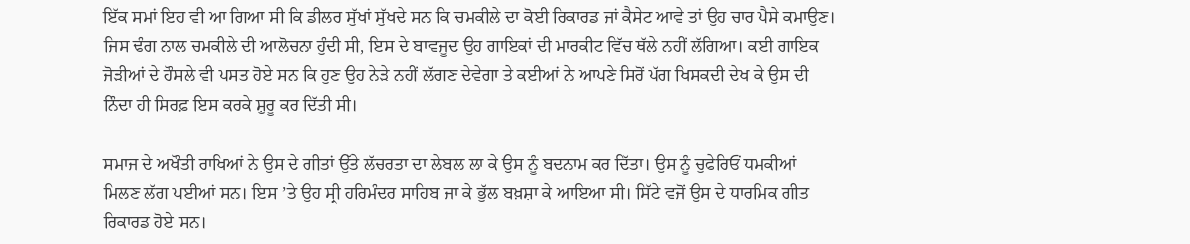ਇੱਕ ਸਮਾਂ ਇਹ ਵੀ ਆ ਗਿਆ ਸੀ ਕਿ ਡੀਲਰ ਸੁੱਖਾਂ ਸੁੱਖਦੇ ਸਨ ਕਿ ਚਮਕੀਲੇ ਦਾ ਕੋਈ ਰਿਕਾਰਡ ਜਾਂ ਕੈਸੇਟ ਆਵੇ ਤਾਂ ਉਹ ਚਾਰ ਪੈਸੇ ਕਮਾਉਣ। ਜਿਸ ਢੰਗ ਨਾਲ ਚਮਕੀਲੇ ਦੀ ਆਲੋਚਨਾ ਹੁੰਦੀ ਸੀ, ਇਸ ਦੇ ਬਾਵਜੂਦ ਉਹ ਗਾਇਕਾਂ ਦੀ ਮਾਰਕੀਟ ਵਿੱਚ ਥੱਲੇ ਨਹੀਂ ਲੱਗਿਆ। ਕਈ ਗਾਇਕ ਜੋੜੀਆਂ ਦੇ ਹੌਸਲੇ ਵੀ ਪਸਤ ਹੋਏ ਸਨ ਕਿ ਹੁਣ ਉਹ ਨੇੜੇ ਨਹੀਂ ਲੱਗਣ ਦੇਵੇਗਾ ਤੇ ਕਈਆਂ ਨੇ ਆਪਣੇ ਸਿਰੋਂ ਪੱਗ ਖਿਸਕਦੀ ਦੇਖ ਕੇ ਉਸ ਦੀ ਨਿੰਦਾ ਹੀ ਸਿਰਫ਼ ਇਸ ਕਰਕੇ ਸ਼ੁਰੂ ਕਰ ਦਿੱਤੀ ਸੀ।

ਸਮਾਜ ਦੇ ਅਖੌਤੀ ਰਾਖਿਆਂ ਨੇ ਉਸ ਦੇ ਗੀਤਾਂ ਉੱਤੇ ਲੱਚਰਤਾ ਦਾ ਲੇਬਲ ਲਾ ਕੇ ਉਸ ਨੂੰ ਬਦਨਾਮ ਕਰ ਦਿੱਤਾ। ਉਸ ਨੂੰ ਚੁਫੇਰਿਓਂ ਧਮਕੀਆਂ ਮਿਲਣ ਲੱਗ ਪਈਆਂ ਸਨ। ਇਸ ’ਤੇ ਉਹ ਸ੍ਰੀ ਹਰਿਮੰਦਰ ਸਾਹਿਬ ਜਾ ਕੇ ਭੁੱਲ ਬਖ਼ਸ਼ਾ ਕੇ ਆਇਆ ਸੀ। ਸਿੱਟੇ ਵਜੋਂ ਉਸ ਦੇ ਧਾਰਮਿਕ ਗੀਤ ਰਿਕਾਰਡ ਹੋਏ ਸਨ।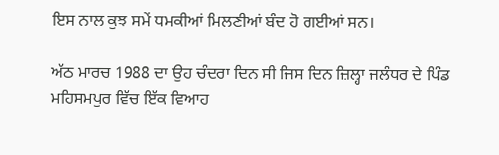ਇਸ ਨਾਲ ਕੁਝ ਸਮੇਂ ਧਮਕੀਆਂ ਮਿਲਣੀਆਂ ਬੰਦ ਹੋ ਗਈਆਂ ਸਨ।

ਅੱਠ ਮਾਰਚ 1988 ਦਾ ਉਹ ਚੰਦਰਾ ਦਿਨ ਸੀ ਜਿਸ ਦਿਨ ਜ਼ਿਲ੍ਹਾ ਜਲੰਧਰ ਦੇ ਪਿੰਡ ਮਹਿਸਮਪੁਰ ਵਿੱਚ ਇੱਕ ਵਿਆਹ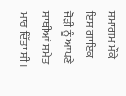ਸਮਾਗਮ ਮੌਕੇ ਇਸ ਗਾਇਕ ਜੋੜੀ ਨੂੰ ਆਪਣੇ ਸਾਥੀਆਂ ਸਮੇਤ ਮਾਰ ਦਿੱਤਾ ਸੀ।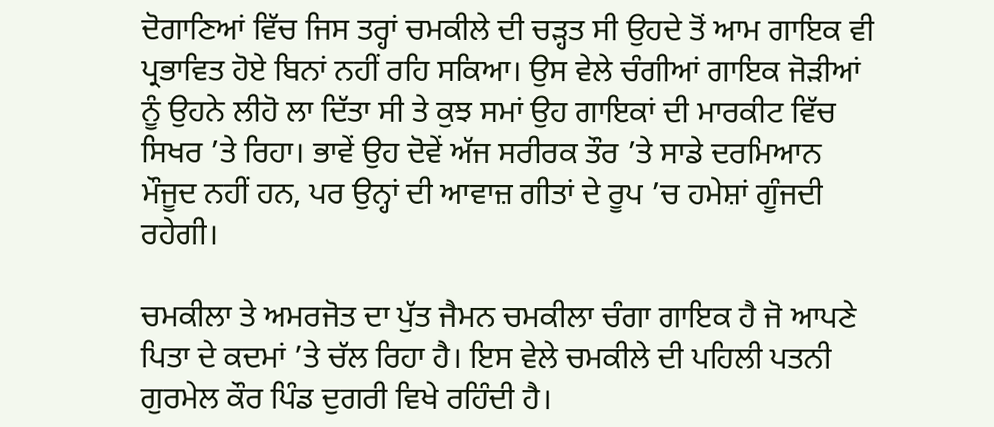ਦੋਗਾਣਿਆਂ ਵਿੱਚ ਜਿਸ ਤਰ੍ਹਾਂ ਚਮਕੀਲੇ ਦੀ ਚੜ੍ਹਤ ਸੀ ਉਹਦੇ ਤੋਂ ਆਮ ਗਾਇਕ ਵੀ ਪ੍ਰਭਾਵਿਤ ਹੋਏ ਬਿਨਾਂ ਨਹੀਂ ਰਹਿ ਸਕਿਆ। ਉਸ ਵੇਲੇ ਚੰਗੀਆਂ ਗਾਇਕ ਜੋੜੀਆਂ ਨੂੰ ਉਹਨੇ ਲੀਹੋ ਲਾ ਦਿੱਤਾ ਸੀ ਤੇ ਕੁਝ ਸਮਾਂ ਉਹ ਗਾਇਕਾਂ ਦੀ ਮਾਰਕੀਟ ਵਿੱਚ ਸਿਖਰ ’ਤੇ ਰਿਹਾ। ਭਾਵੇਂ ਉਹ ਦੋਵੇਂ ਅੱਜ ਸਰੀਰਕ ਤੌਰ ’ਤੇ ਸਾਡੇ ਦਰਮਿਆਨ ਮੌਜੂਦ ਨਹੀਂ ਹਨ, ਪਰ ਉਨ੍ਹਾਂ ਦੀ ਆਵਾਜ਼ ਗੀਤਾਂ ਦੇ ਰੂਪ ’ਚ ਹਮੇਸ਼ਾਂ ਗੂੰਜਦੀ ਰਹੇਗੀ।

ਚਮਕੀਲਾ ਤੇ ਅਮਰਜੋਤ ਦਾ ਪੁੱਤ ਜੈਮਨ ਚਮਕੀਲਾ ਚੰਗਾ ਗਾਇਕ ਹੈ ਜੋ ਆਪਣੇ ਪਿਤਾ ਦੇ ਕਦਮਾਂ ’ਤੇ ਚੱਲ ਰਿਹਾ ਹੈ। ਇਸ ਵੇਲੇ ਚਮਕੀਲੇ ਦੀ ਪਹਿਲੀ ਪਤਨੀ ਗੁਰਮੇਲ ਕੌਰ ਪਿੰਡ ਦੁਗਰੀ ਵਿਖੇ ਰਹਿੰਦੀ ਹੈ।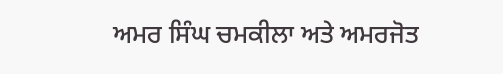ਅਮਰ ਸਿੰਘ ਚਮਕੀਲਾ ਅਤੇ ਅਮਰਜੋਤ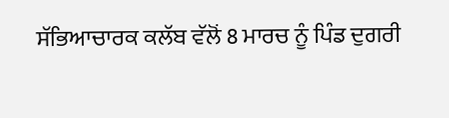ਸੱਭਿਆਚਾਰਕ ਕਲੱਬ ਵੱਲੋਂ 8 ਮਾਰਚ ਨੂੰ ਪਿੰਡ ਦੁਗਰੀ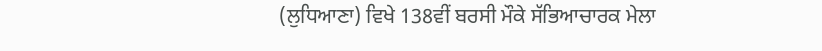(ਲੁਧਿਆਣਾ) ਵਿਖੇ 138ਵੀਂ ਬਰਸੀ ਮੌਕੇ ਸੱਭਿਆਚਾਰਕ ਮੇਲਾ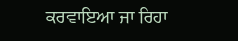ਕਰਵਾਇਆ ਜਾ ਰਿਹਾ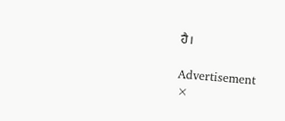ਹੈ।

Advertisement
×